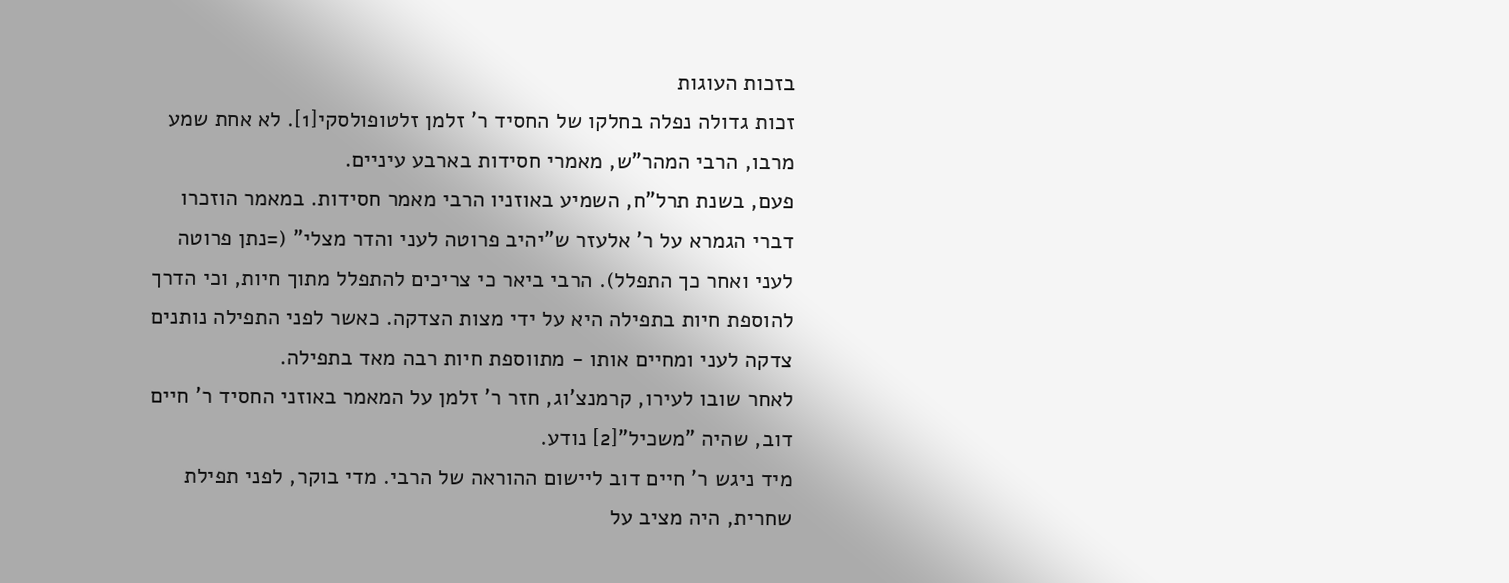בזכות העוגות
זכות גדולה נפלה בחלקו של החסיד ר' זלמן זלטופולסקי[1]. לא אחת שמע מרבו, הרבי המהר"ש, מאמרי חסידות בארבע עיניים.
פעם, בשנת תרל"ח, השמיע באוזניו הרבי מאמר חסידות. במאמר הוזכרו דברי הגמרא על ר' אלעזר ש"יהיב פרוטה לעני והדר מצלי" (=נתן פרוטה לעני ואחר כך התפלל). הרבי ביאר כי צריכים להתפלל מתוך חיות, וכי הדרך להוספת חיות בתפילה היא על ידי מצות הצדקה. כאשר לפני התפילה נותנים צדקה לעני ומחיים אותו - מתווספת חיות רבה מאד בתפילה.
לאחר שובו לעירו, קרמנצ'וג, חזר ר' זלמן על המאמר באוזני החסיד ר' חיים דוב, שהיה "משכיל"[2] נודע.
מיד ניגש ר' חיים דוב ליישום ההוראה של הרבי. מדי בוקר, לפני תפילת שחרית, היה מציב על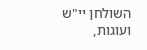השולחן יי"ש ועוגות,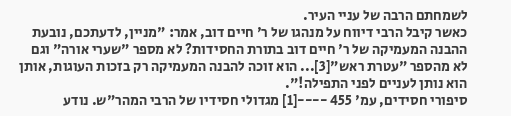לשמחתם הרבה של עניי העיר.
כאשר קיבל הרבי דיווח על מנהגו של ר' חיים דוב, אמר: "מניין, לדעתכם, נובעת ההבנה המעמיקה של ר' חיים דוב בתורת החסידות? לא מספר "שערי אורה" וגם לא מהספר "עטרת ראש"[3]... הוא זוכה להבנה המעמיקה רק בזכות העוגות, אותן הוא נותן לעניים לפני התפילה!".
סיפורי חסידים, עמ' 455 ----[1] מגדולי חסידיו של הרבי המהר"ש. נודע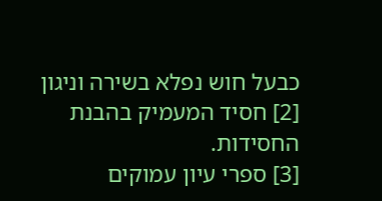כבעל חוש נפלא בשירה וניגון
[2] חסיד המעמיק בהבנת החסידות.
[3] ספרי עיון עמוקים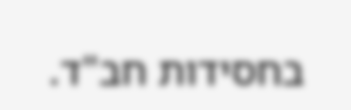בחסידות חב"ד.